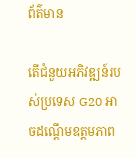ព័ត៌មាន

តើជំនួយអភិវឌ្ឍន៍របស់ប្រទេស G20 អាចដណ្តើមឧត្តមភាព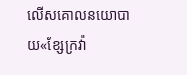លើសគោលនយោបាយ«ខែ្សក្រវ៉ា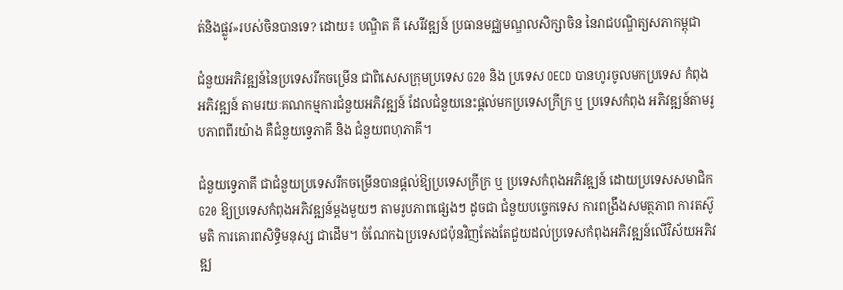ត់និងផ្លូវ»របស់ចិនបានទេ? ដោយ៖ បណ្ឌិត គី សេរីវឌ្ឍន៍ ប្រធានមជ្ឈមណ្ឌលសិក្សាចិន នៃរាជបណ្ឌិត្យសភាកម្ពុជា

ជំនួយអភិវឌ្ឍន៍នៃប្រទេសរីកចម្រើន ជាពិសេសក្រុមប្រទេស G20 និង ប្រទេស OECD បានហូរចូលមកប្រទេស កំពុងអភិវឌ្ឍន៍ តាមរយៈគណកម្មការជំនួយអភិវឌ្ឍន៍ ដែលជំនួយនេះផ្តល់មកប្រទេសក្រីក្រ ឬ ប្រទេសកំពុង អភិវឌ្ឍន៍តាមរូបភាពពីរយ៉ាង គឺជំនួយទ្វេភាគី និង ជំនួយពហុភាគី។

ជំនួយទ្វេភាគី ជាជំនួយប្រទេសរីកចម្រើនបានផ្តល់ឱ្យប្រទេសក្រីក្រ ឬ ប្រទេសកំពុងអភិវឌ្ឍន៍ ដោយប្រទេសសមាជិក G20 ឱ្យប្រទេសកំពុងអភិវឌ្ឍន៍ម្តងមួយៗ តាមរូបភាពផ្សេងៗ ដូចជា ជំនួយបច្ចេកទេស ការពង្រឹងសមត្ថភាព ការតស៊ូមតិ ការគោរពសិទ្ធិមនុស្ស ជាដើម។ ចំណែកឯប្រទេសជប៉ុនវិញតែងតែជួយដល់ប្រទេសកំពុងអភិវឌ្ឍន៍លើវិស័យអភិវឌ្ឍ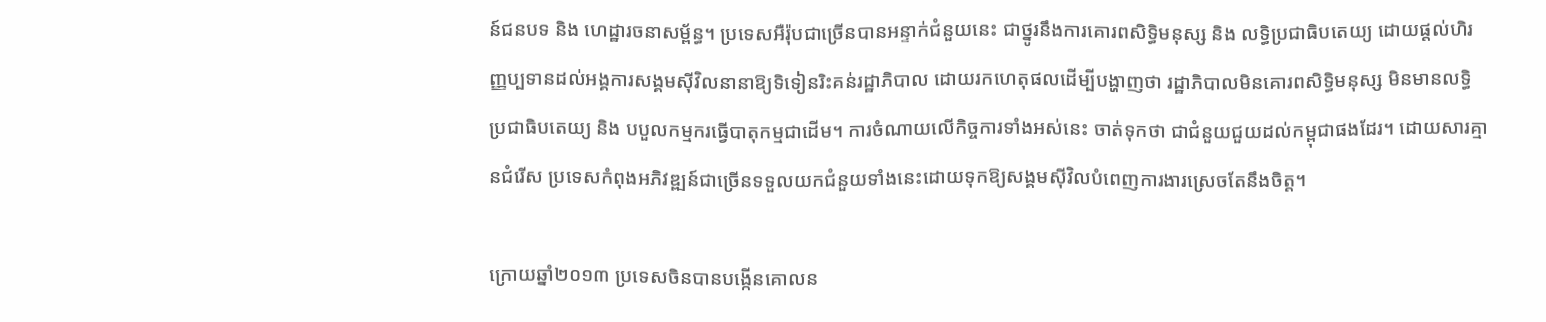ន៍ជនបទ និង ហេដ្ឋារចនាសម្ព័ន្ធ។ ប្រទេសអឺរ៉ុបជាច្រើនបានអន្ទាក់ជំនួយនេះ ជាថ្នូរនឹងការគោរពសិទ្ធិមនុស្ស និង លទ្ធិប្រជាធិបតេយ្យ ដោយផ្តល់ហិរញ្ញប្បទានដល់អង្គការសង្គមស៊ីវិលនានាឱ្យទិទៀនរិះគន់រដ្ឋាភិបាល ដោយរកហេតុផលដើម្បីបង្ហាញថា រដ្ឋាភិបាលមិនគោរពសិទ្ធិមនុស្ស មិនមានលទ្ធិប្រជាធិបតេយ្យ និង បបួលកម្មករធ្វើបាតុកម្មជាដើម។ ការចំណាយលើកិច្ចការទាំងអស់នេះ ចាត់ទុកថា ជាជំនួយជួយដល់កម្ពុជាផងដែរ។ ដោយសារគ្មានជំរើស ប្រទេសកំពុងអភិវឌ្ឍន៍ជាច្រើនទទួលយកជំនួយទាំងនេះដោយទុកឱ្យសង្គមស៊ីវិលបំពេញការងារស្រេចតែនឹងចិត្ត។

ក្រោយឆ្នាំ២០១៣ ប្រទេសចិនបានបង្កើនគោលន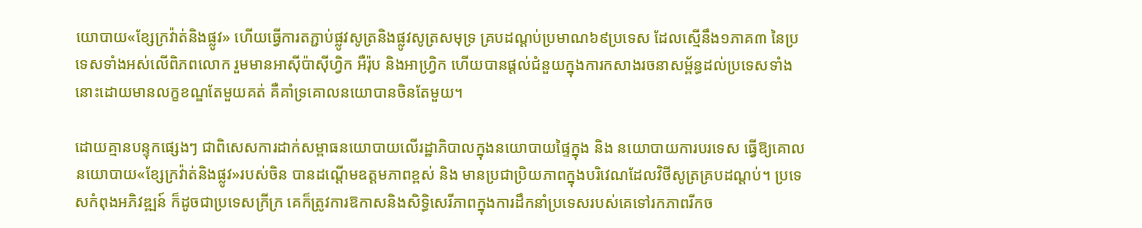យោបាយ«ខ្សែក្រវ៉ាត់និងផ្លូវ» ហើយធ្វើការតភ្ជាប់ផ្លូវសូត្រនិងផ្លូវសូត្រសមុទ្រ គ្របដណ្តប់ប្រមាណ៦៩ប្រទេស ដែលស្មើនឹង១ភាគ៣ នៃប្រទេសទាំងអស់លើពិភពលោក រួមមានអាស៊ីប៉ាស៊ីហ្វិក អឺរ៉ុប និងអាហ្វិ្រក ហើយបានផ្តល់ជំនួយក្នុងការកសាងរចនាសម្ព័ន្ធដល់ប្រទេសទាំងនោះដោយមានលក្ខខណ្ឌតែមួយគត់ គឺគាំទ្រគោលនយោបានចិនតែមួយ។

ដោយគ្មានបន្ទុកផ្សេងៗ ជាពិសេសការដាក់សម្ពាធនយោបាយលើរដ្ឋាភិបាលក្នុងនយោបាយផ្ទៃក្នុង និង នយោបាយការបរទេស ធ្វើឱ្យគោលនយោបាយ«ខ្សែក្រវ៉ាត់និងផ្លូវ»របស់ចិន បានដណ្តើមឧត្តមភាពខ្ពស់ និង មានប្រជាប្រិយភាពក្នុងបរិវេណដែលវិថីសូត្រគ្របដណ្តប់។ ប្រទេសកំពុងអភិវឌ្ឍន៍ ក៏ដូចជាប្រទេសក្រីក្រ គេក៏ត្រូវការឱកាសនិងសិទ្ធិសេរីភាពក្នុងការដឹកនាំប្រទេសរបស់គេទៅរកភាពរីកច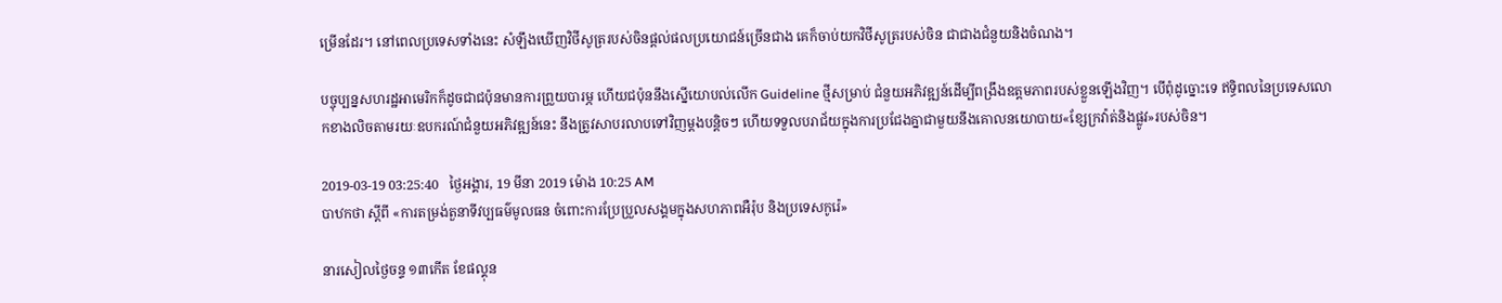ម្រើនដែរ។ នៅពេលប្រទេសទាំងនេះ សំឡឹងឃើញវិថីសូត្ររបស់ចិនផ្តល់ផលប្រយោជន៍ច្រើនជាង គេក៏ចាប់យកវិថីសូត្ររបស់ចិន ជាជាងជំនួយនិងចំណង។

បច្ចុប្បន្នសហរដ្ឋអាមេរិកក៏ដូចជាជប៉ុនមានការព្រួយបារម្ភ ហើយជប៉ុននឹងស្នើយោបល់លើក Guideline ថ្មីសម្រាប់ ជំនួយអភិវឌ្ឍន៍ដើម្បីពង្រឹងឧត្តមភាពរបស់ខ្លួនឡើងវិញ។ បើពុំដូច្នោះទេ ឥទ្ធិពលនៃប្រទេសលោកខាងលិចតាមរយៈឧបករណ៍ជំនួយអភិវឌ្ឍន៍នេះ នឹងត្រូវសាបរលាបទៅវិញម្តងបន្តិចៗ ហើយទទួលបរាជ័យក្នុងការប្រជែងគ្នាជាមួយនឹងគោលនយោបាយ«ខ្សែក្រវ៉ាត់និងផ្លូវ»របស់ចិន។

2019-03-19 03:25:40   ថ្ងៃអង្គារ, 19 មីនា 2019 ម៉ោង 10:25 AM
បាឋកថា ស្តីពី «ការតម្រង់តួនាទីវប្បធម៌មូលធន ចំពោះការប្រែប្រួលសង្គមក្នុងសហភាពអឺរ៉ុប និងប្រទេសកូរ៉េ»

នារសៀលថ្ងៃចន្ទ ១៣កើត ខែផល្គុន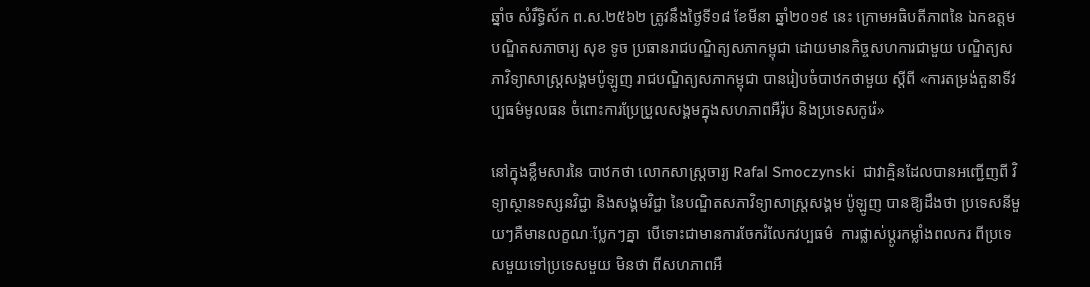ឆ្នាំច សំរឹទ្ធិស័ក ព.ស.២៥៦២ ត្រូវនឹងថ្ងៃទី១៨ ខែមីនា ឆ្នាំ២០១៩ នេះ ក្រោមអធិបតីភាពនៃ ឯកឧត្តមបណ្ឌិតសភាចារ្យ សុខ ទូច ប្រធានរាជបណ្ឌិត្យសភាកម្ពុជា ដោយមានកិច្ចសហការជាមួយ បណ្ឌិត្យសភាវិទ្យាសាស្ត្រសង្គមប៉ូឡូញ រាជបណ្ឌិត្យសភាកម្ពុជា បានរៀបចំបាឋកថាមួយ ស្តីពី «ការតម្រង់តួនាទីវប្បធម៌មូលធន ចំពោះការប្រែប្រួលសង្គមក្នុងសហភាពអឺរ៉ុប និងប្រទេសកូរ៉េ»

នៅក្នុងខ្លឹមសារនៃ បាឋកថា លោកសាស្ត្រចារ្យ Rafal Smoczynski  ជាវាគ្មិនដែលបានអញ្ជើញពី វិទ្យាស្ថានទស្សនវិជ្ជា និងសង្គមវិជ្ជា នៃបណ្ឌិតសភាវិទ្យាសាស្ត្រសង្គម ប៉ូឡូញ បានឱ្យដឹងថា ប្រទេសនីមួយៗគឺមានលក្ខណៈប្លែកៗគ្នា  បើទោះជាមានការចែករំលែកវប្បធម៌  ការផ្លាស់ប្ដូរកម្លាំងពលករ ពីប្រទេសមួយទៅប្រទេសមួយ មិនថា ពីសហភាពអឺ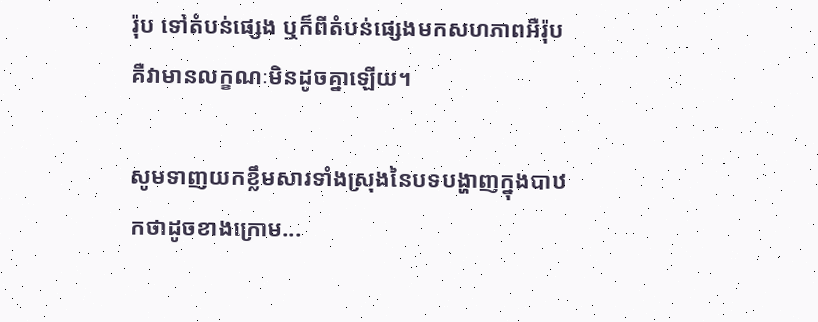រ៉ុប ទៅតំបន់ផ្សេង ឬក៏ពីតំបន់ផ្សេងមកសហភាពអឺរ៉ុប គឺវាមានលក្ខណៈមិនដូចគ្នាឡើយ។

សូមទាញយកខ្លឹមសារទាំងស្រុងនៃបទបង្ហាញក្នុងបាឋកថាដូចខាងក្រោម...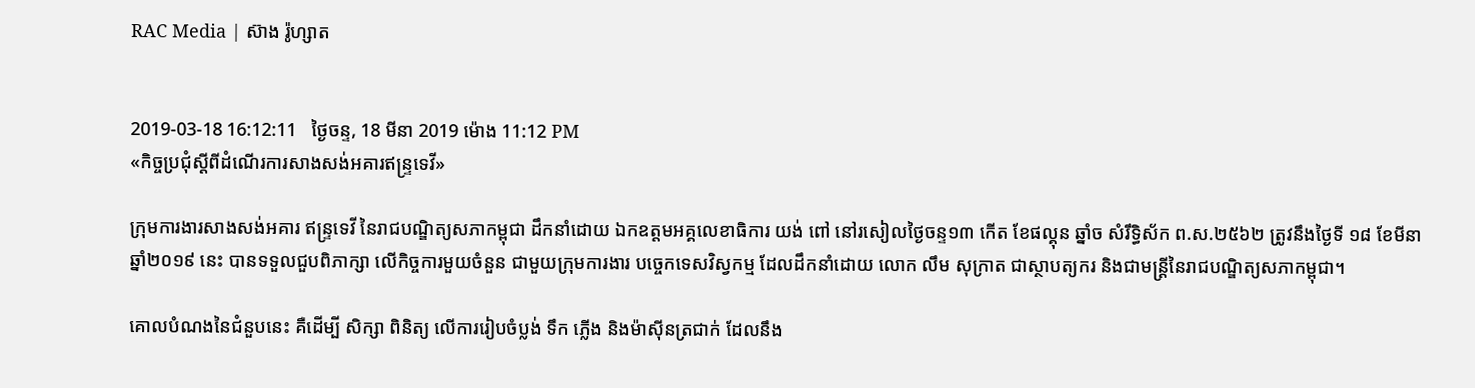RAC Media | ស៊ាង រ៉ូហ្សាត


2019-03-18 16:12:11   ថ្ងៃចន្ទ, 18 មីនា 2019 ម៉ោង 11:12 PM
«កិច្ចប្រជុំស្តីពីដំណើរការសាងសង់អគារឥន្ទ្រទេវី»

ក្រុមការងារសាងសង់អគារ ឥន្ទ្រទេវី នៃរាជបណ្ឌិត្យសភាកម្ពុជា ដឹកនាំដោយ ឯកឧត្តមអគ្គលេខាធិការ យង់ ពៅ នៅរសៀលថ្ងៃចន្ទ១៣ កើត ខែផល្គុន ឆ្នាំច សំរឹទ្ធិស័ក ព.ស.២៥៦២ ត្រូវនឹងថ្ងៃទី ១៨ ខែមីនា ឆ្នាំ២០១៩ នេះ បានទទួលជួបពិភាក្សា លើកិច្ចការមួយចំនួន ជាមួយក្រុមការងារ បច្ចេកទេសវិស្វកម្ម ដែលដឹកនាំដោយ លោក លឹម សុក្រាត ជាស្ថាបត្យករ និងជាមន្ត្រីនៃរាជបណ្ឌិត្យសភាកម្ពុជា។

គោលបំណងនៃជំនួបនេះ គឺដើម្បី សិក្សា ពិនិត្យ លើការរៀបចំប្លង់ ទឹក ភ្លើង និងម៉ាស៊ីនត្រជាក់ ដែលនឹង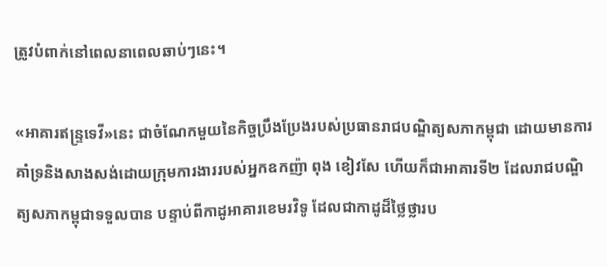ត្រូវបំពាក់នៅពេលនាពេលឆាប់ៗនេះ។

«អាគារឥន្ទ្រទេវី»នេះ ជាចំណែកមួយនៃកិច្ចប្រឹងប្រែងរបស់ប្រធានរាជបណ្ឌិត្យសភាកម្ពុជា ដោយមានការគាំទ្រនិងសាងសង់ដោយក្រុមការងាររបស់អ្នកឧកញ៉ា ពុង ខៀវសែ ហើយក៏ជាអាគារទី២ ដែលរាជបណ្ឌិត្យសភាកម្ពុជាទទួលបាន បន្ទាប់ពីកាដូអាគារខេមរវិទូ ដែលជាកាដូដ៏ថ្លៃថ្លារប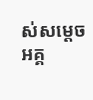ស់សម្តេចអគ្គ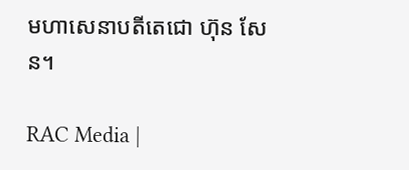មហាសេនាបតីតេជោ ហ៊ុន សែន។

RAC Media |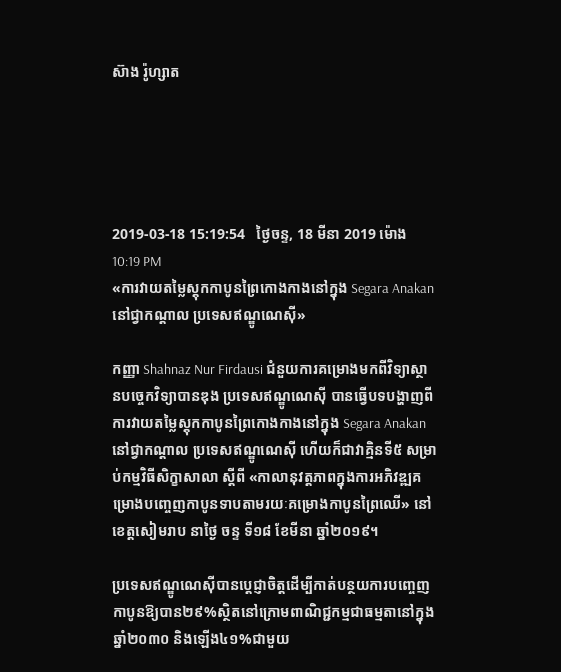ស៊ាង រ៉ូហ្សាត





2019-03-18 15:19:54   ថ្ងៃចន្ទ, 18 មីនា 2019 ម៉ោង 10:19 PM
«ការវាយតម្លៃស្តុកកាបូនព្រៃកោងកាងនៅក្នុង Segara Anakan នៅជ្វាកណ្តាល ប្រទេសឥណ្ឌូណេស៊ី»

កញ្ញា Shahnaz Nur Firdausi ជំនួយការគម្រោងមកពីវិទ្យាស្ថានបច្ចេកវិទ្យាបានឌុង ប្រទេសឥណ្ឌូណេស៊ី បានធ្វើបទបង្ហាញពីការវាយតម្លៃស្តុកកាបូនព្រៃកោងកាងនៅក្នុង Segara Anakan នៅជ្វាកណ្តាល ប្រទេសឥណ្ឌូណេស៊ី ហើយក៏ជាវាគ្មិនទី៥ សម្រាប់កម្មវិធីសិក្ខាសាលា ស្តីពី «កាលានុវត្តភាពក្នុងការអភិវឌ្ឍគម្រោងបញ្ចេញកាបូនទាបតាមរយៈគម្រោងកាបូនព្រៃឈើ‍‍» នៅខេត្តសៀមរាប នាថ្ងៃ ចន្ទ ទី១៨ ខែមីនា ឆ្នាំ២០១៩។

ប្រទេសឥណ្ឌូណេស៊ីបានប្តេជ្ញាចិត្តដើម្បីកាត់បន្ថយការបញ្ចេញកាបូនឱ្យបាន២៩%ស្ថិតនៅក្រោមពាណិជ្ជកម្មជាធម្មតានៅក្នុងឆ្នាំ២០៣០ និងឡើង៤១%ជាមួយ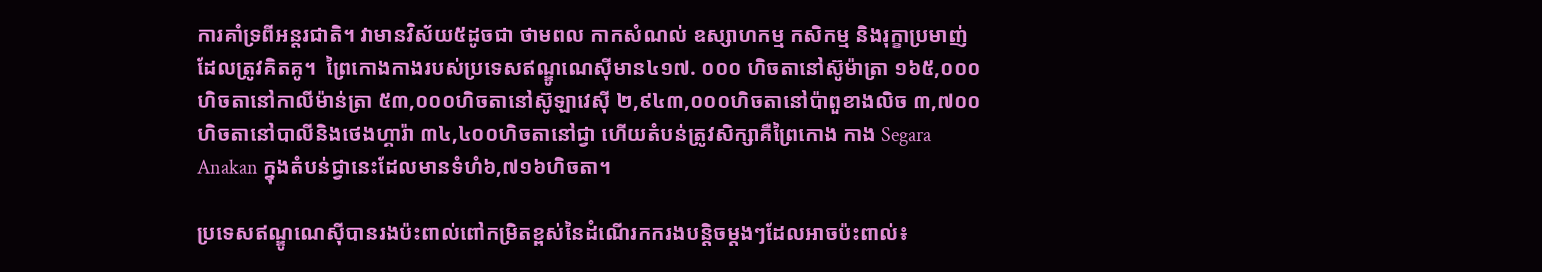ការគាំទ្រពីអន្តរជាតិ។ វាមានវិស័យ៥ដូចជា ថាមពល កាកសំណល់ ឧស្សាហកម្ម កសិកម្ម និងរុក្ខាប្រមាញ់ដែលត្រូវគិតគូ។  ព្រៃកោងកាងរបស់ប្រទេសឥណ្ឌូណេស៊ីមាន៤១៧. ០០០ ហិចតានៅស៊ូម៉ាត្រា ១៦៥,០០០ហិចតានៅកាលីម៉ាន់ត្រា ៥៣,០០០ហិចតានៅស៊ូឡាវេស៊ី ២,៩៤៣,០០០ហិចតានៅប៉ាពួខាងលិច ៣,៧០០ហិចតានៅបាលីនិងថេងហ្គារ៉ា ៣៤,៤០០ហិចតានៅជ្វា ហើយតំបន់ត្រូវសិក្សាគឺព្រៃកោង កាង Segara Anakan ក្នុងតំបន់ជ្វានេះដែលមានទំហំ៦,៧១៦ហិចតា។

ប្រទេសឥណ្ឌូណេស៊ីបានរងប៉ះពាល់ពៅកម្រិតខ្ពស់នៃដំណើរកករងបន្តិចម្តងៗដែលអាចប៉ះពាល់៖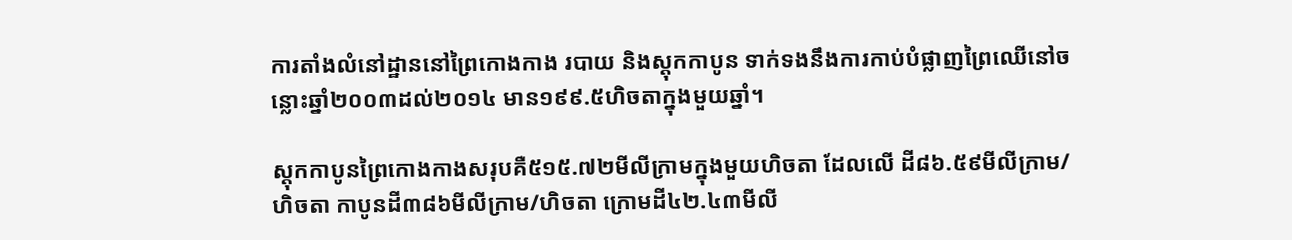ការតាំងលំនៅដ្ឋាននៅព្រៃកោងកាង របាយ និងស្តុកកាបូន ទាក់ទងនឹងការកាប់បំផ្លាញព្រៃឈើនៅចន្លោះឆ្នាំ២០០៣ដល់២០១៤ មាន១៩៩.៥ហិចតាក្នុងមួយឆ្នាំ។

ស្តុកកាបូនព្រៃកោងកាងសរុបគឺ៥១៥.៧២មីលីក្រាមក្នុងមួយហិចតា ដែលលើ ដី៨៦.៥៩មីលីក្រាម/ហិចតា កាបូនដី៣៨៦មីលីក្រាម/ហិចតា ក្រោមដី៤២.៤៣មីលី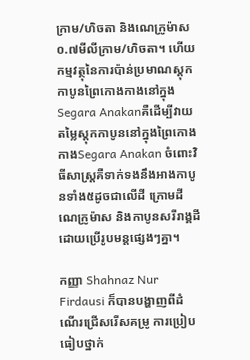ក្រាម/ហិចតា និងណេក្រូម៉ាស ០.៧មីលីក្រាម/ហិចតា។ ហើយកម្មវត្ថុនៃការប៉ាន់ប្រមាណស្តុកកាបូនព្រៃកោងកាងនៅក្នុងSegara Anakanគឺដើម្បីវាយតម្លៃស្តុកកាបូននៅក្នុងព្រៃកោងកាងSegara Anakan ចំពោះវិធីសាស្រ្តគឺទាក់ទងនឹងអាងកាបូនទាំង៥ដូចជាលើដី ក្រោមដី ណេក្រូម៉ាស និងកាបូនសរីរាង្គដីដោយប្រើរូបមន្តផ្សេងៗគ្នា។

កញ្ញា Shahnaz Nur Firdausi ក៏បានបង្ហាញពីដំណើរជ្រើសរើសគម្រូ ការប្រៀបធៀបថ្នាក់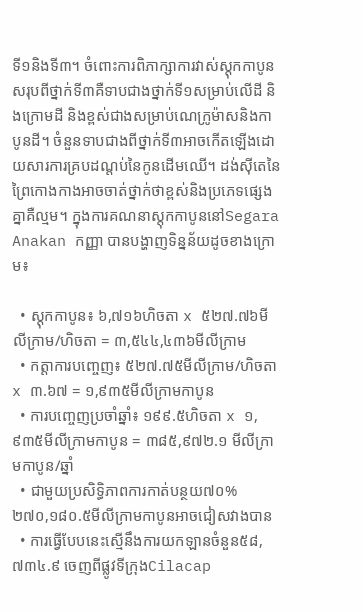ទី១និងទី៣។ ចំពោះការពិភាក្សាការវាស់ស្តុកកាបូនសរុបពីថ្នាក់ទី៣គឺទាបជាងថ្នាក់ទី១សម្រាប់លើដី និងក្រោមដី និងខ្ពស់ជាងសម្រាប់ណេក្រូម៉ាសនិងកាបូនដី។ ចំនួនទាបជាងពីថ្នាក់ទី៣អាចកើតឡើងដោយសារការគ្របដណ្តប់នៃកូនដើមឈើ។ ដង់ស៊ីតេនៃព្រៃកោងកាងអាចចាត់ថ្នាក់ថាខ្ពស់និងប្រភេទផ្សេងគ្នាគឺល្មម។ ក្នុងការគណនាស្តុកកាបូននៅSegara Anakan កញ្ញា បានបង្ហាញទិន្នន័យដូចខាងក្រោម៖

  • ស្តុកកាបូន៖ ៦,៧១៦ហិចតា x ៥២៧.៧៦មីលីក្រាម/ហិចតា = ៣,៥៤៤,៤៣៦មីលីក្រាម
  • កត្តាការបញ្ចេញ៖ ៥២៧.៧៥មីលីក្រាម/ហិចតា x ៣.៦៧ = ១,៩៣៥មីលីក្រាមកាបូន
  • ការបញ្ចេញប្រចាំឆ្នាំ៖ ១៩៩.៥ហិចតា x ១,៩៣៥មីលីក្រាមកាបូន = ៣៨៥,៩៧២.១ មីលីក្រាមកាបូន/ឆ្នាំ
  • ជាមួយប្រសិទ្ធិភាពការកាត់បន្ថយ៧០%  ២៧០,១៨០.៥មីលីក្រាមកាបូនអាចជៀសវាងបាន
  • ការធ្វើបែបនេះស្មើនឹងការយកឡានចំនួន៥៨,៧៣៤.៩ ចេញពីផ្លូវទីក្រុងCilacap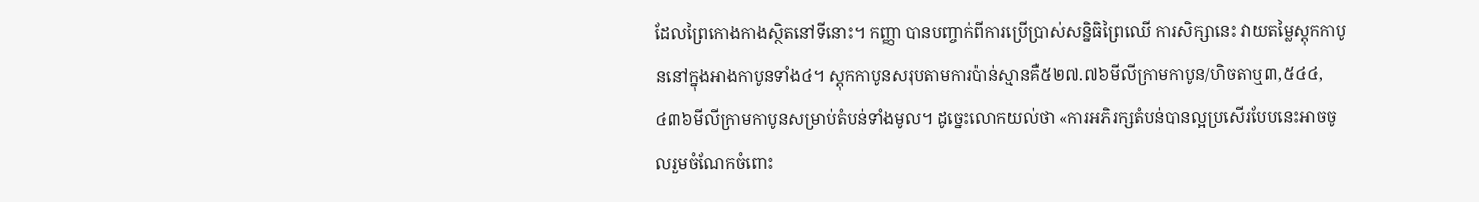ដែលព្រៃកោងកាងស្ថិតនៅទីនោះ។ កញ្ញា បានបញ្ចាក់ពីការប្រើប្រាស់សន្និធិព្រៃឈើ ការសិក្សានេះ វាយតម្លៃស្តុកកាបូននៅក្នុងអាងកាបូនទាំង៤។ ស្តុកកាបូនសរុបតាមការប៉ាន់ស្មានគឺ៥២៧.៧៦មីលីក្រាមកាបូន/ហិចតាឬ៣,៥៤៤,៤៣៦មីលីក្រាមកាបូនសម្រាប់តំបន់ទាំងមូល។ ដូច្នេះលោកយល់ថា «ការអភិរក្សតំបន់បានល្អប្រសើរបែបនេះអាចចូលរួមចំណែកចំពោះ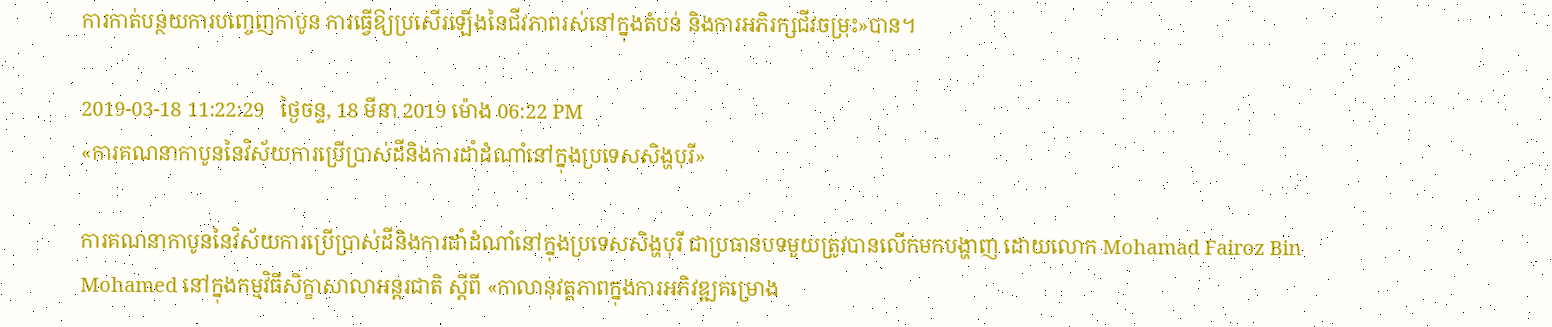ការកាត់បន្ថយការបញ្ចេញកាបូន ការធ្វើឱ្យប្រសើរឡើងនៃជីវភាពរស់នៅក្នុងតំបន់ និងការអភិរក្សជីវចម្រុះ»បាន។

2019-03-18 11:22:29   ថ្ងៃចន្ទ, 18 មីនា 2019 ម៉ោង 06:22 PM
«ការគណនាកាបូននៃវិស័យការប្រើប្រាស់ដីនិងការដាំដំណាំនៅក្នុងប្រទេសសិង្ហបុរី»

ការគណនាកាបូននៃវិស័យការប្រើប្រាស់ដីនិងការដាំដំណាំនៅក្នុងប្រទេសសិង្ហបុរី ជាប្រធានបទមួយត្រូវបានលើកមកបង្ហាញ ដោយលោក Mohamad Fairoz Bin Mohamed នៅក្នុងកម្មវិធីសិក្ខាសាលាអន្តរជាតិ ស្តីពី «កាលានុវត្តភាពក្នុងការអភិវឌ្ឍគម្រោង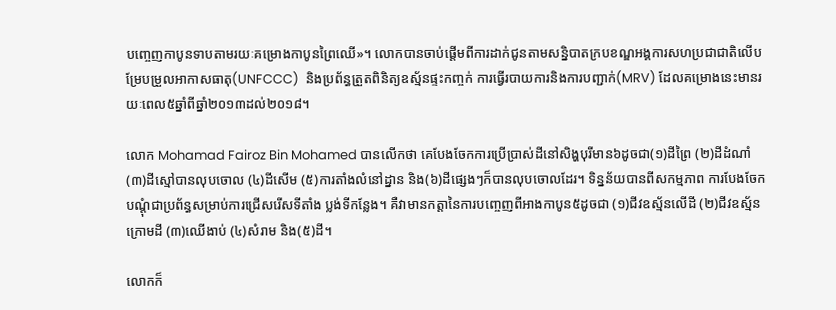បញ្ចេញកាបូនទាបតាមរយៈគម្រោងកាបូនព្រៃឈើ‍‍»។ លោកបានចាប់ផ្តើមពីការដាក់ជូនតាមសន្និបាតក្របខណ្ឌអង្គការសហប្រជាជាតិលើបម្រែបម្រួលអាកាសធាតុ(UNFCCC)  និងប្រព័ន្ធត្រួតពិនិត្យឧស្ម័នផ្ទះកញ្ចក់ ការធ្វើរបាយការនិងការបញ្ជាក់(MRV) ដែលគម្រោងនេះមានរយៈពេល៥ឆ្នាំពីឆ្នាំ២០១៣ដល់២០១៨។

លោក Mohamad Fairoz Bin Mohamed បានលើកថា គេបែងចែកការប្រើប្រាស់ដីនៅសិង្ហបុរីមាន៦ដូចជា(១)ដីព្រៃ (២)ដីដំណាំ (៣)ដីស្មៅបានលុបចោល (៤)ដីសើម (៥)ការតាំងលំនៅដ្នាន និង(៦)ដីផ្សេងៗក៏បានលុបចោលដែរ។ ទិន្នន័យបានពីសកម្មភាព ការបែងចែកបណ្តុំជាប្រព័ន្ធសម្រាប់ការជ្រើសរើសទីតាំង ប្លង់ទីកន្លែង។ គឺវាមានកត្តានៃការបញ្ចេញពីអាងកាបូន៥ដូចជា (១)ជីវឧស្ម័នលើដី (២)ជីវឧស្ម័នក្រោមដី (៣)ឈើងាប់ (៤)សំរាម និង(៥)ដី។

លោកក៏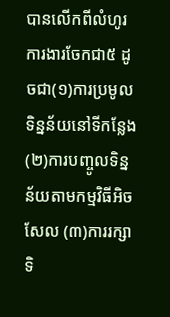បានលើកពីលំហូរការងារចែកជា៥ ដូចជា(១)ការប្រមូលទិន្នន័យនៅទីកន្លែង (២)ការបញ្ចូលទិន្នន័យតាមកម្មវិធីអិចសែល (៣)ការរក្សាទិ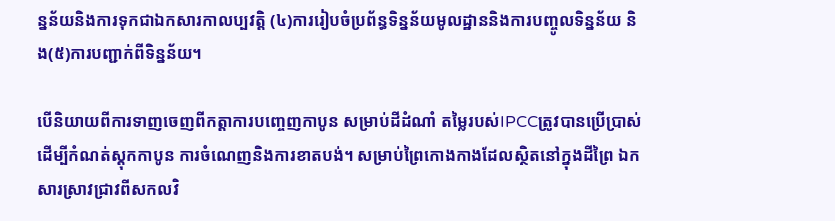ន្នន័យនិងការទុកជាឯកសារកាលប្បវត្តិ (៤)ការរៀបចំប្រព័ន្ធទិន្នន័យមូលដ្ឋាននិងការបញ្ចូលទិន្នន័យ និង(៥)ការបញ្ជាក់ពីទិន្នន័យ។

បើនិយាយពីការទាញចេញពីកត្តាការបញ្ចេញកាបូន សម្រាប់ដីដំណាំ តម្លៃរបស់IPCCត្រូវបានប្រើប្រាស់ដើម្បីកំណត់ស្តុកកាបូន ការចំណេញនិងការខាតបង់។ សម្រាប់ព្រៃកោងកាងដែលស្ថិតនៅក្នុងដីព្រៃ ឯកសារស្រាវជ្រាវពីសកលវិ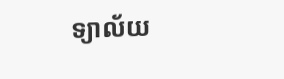ទ្យាល័យ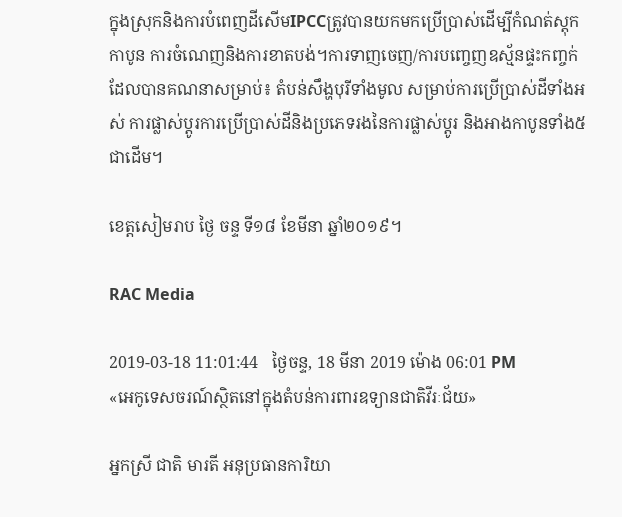ក្នុងស្រុកនិងការបំពេញដីសើមIPCCត្រូវបានយកមកប្រើប្រាស់ដើម្បីកំណត់ស្តុកកាបូន ការចំណេញនិងការខាតបង់។ការទាញចេញ/ការបញ្ចេញឧស្ម័នផ្ទះកញ្ចក់ដែលបានគណនាសម្រាប់៖ តំបន់សឹង្ហបុរីទាំងមូល សម្រាប់ការប្រើប្រាស់ដីទាំងអស់ ការផ្លាស់ប្តូរការប្រើប្រាស់ដីនិងប្រភេទរងនៃការផ្លាស់ប្តូរ និងអាងកាបូនទាំង៥ជាដើម។

ខេត្តសៀមរាប ថ្ងៃ ចន្ទ ទី១៨ ខែមីនា ឆ្នាំ២០១៩។

RAC Media

2019-03-18 11:01:44   ថ្ងៃចន្ទ, 18 មីនា 2019 ម៉ោង 06:01 PM
«អេកូទេសចរណ៍ស្ថិតនៅក្នុងតំបន់ការពារឧទ្យានជាតិវីរៈជ័យ»

អ្នកស្រី ជាតិ មារតី អនុប្រធានការិយា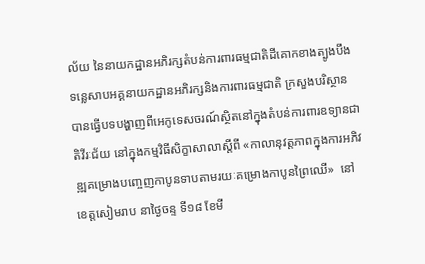ល័យ នៃនាយកដ្ឋានអភិរក្សតំបន់ការពារធម្មជាតិដីគោកខាងត្បូងបឹងទន្លេសាបអគ្គនាយកដ្ឋានអភិរក្សនិងការពារធម្មជាតិ ក្រសួងបរិស្ថាន បានធ្វើបទបង្ហាញពីអេកូទេសចរណ៍ស្ថិតនៅក្នុងតំបន់ការពារឧទ្យានជាតិវីរៈជ័យ នៅក្នុងកម្មវិធីសិក្ខាសាលាស្តីពី «កាលានុវត្តភាពក្នុងការអភិវឌ្ឍគម្រោងបញ្ចេញកាបូនទាបតាមរយៈគម្រោងកាបូនព្រៃឈើ‍‍»  នៅខេត្តសៀមរាប នាថ្ងៃចន្ទ ទី១៨ ខែមី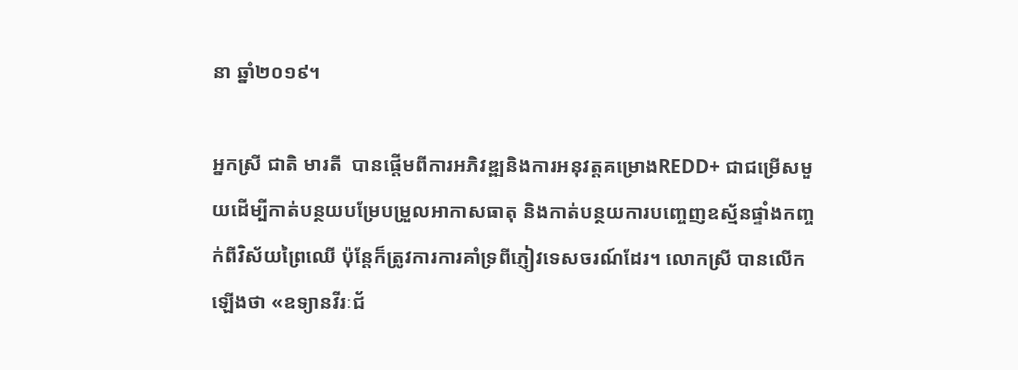នា ឆ្នាំ២០១៩។

អ្នកស្រី ជាតិ មារតី  បានផ្តើមពីការអភិវឌ្ឍនិងការអនុវត្តគម្រោងREDD+ ជាជម្រើសមួយដើម្បីកាត់បន្ថយបម្រែបម្រួលអាកាសធាតុ និងកាត់បន្ថយការបញ្ចេញឧស្ម័នផ្ទាំងកញ្ចក់ពីវិស័យព្រៃឈើ ប៉ុន្តែក៏ត្រូវការការគាំទ្រពីភ្ញៀវទេសចរណ៍ដែរ។ លោកស្រី បានលើកឡើងថា «ឧទ្យានវីរៈជ័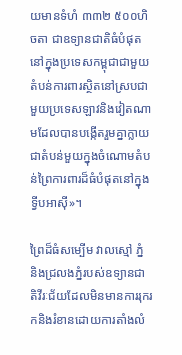យមានទំហំ ៣៣២ ៥០០ហិចតា ជាឧទ្យានជាតិធំបំផុតនៅក្នុងប្រទេសកម្ពុជាជាមួយតំបន់ការពារស្ថិតនៅស្របជាមួយប្រទេសឡាវនិងវៀតណាមដែលបានបង្កើតរួមគ្នាក្លាយជាតំបន់មួយក្នុងចំណោមតំបន់ព្រៃការពារដ៏ធំបំផុតនៅក្នុងទ្វីបអាស៊ី»។

ព្រៃដ៏ធំសម្បើម វាលស្មៅ ភ្នំ និងជ្រលងភ្នំរបស់ឧទ្យានជាតិវីរៈជ័យដែលមិនមានការរុករកនិងរំខានដោយការតាំងលំ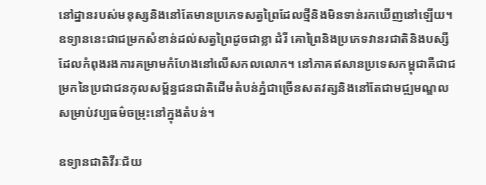នៅដ្នានរបស់មនុស្សនិងនៅតែមានប្រភេទសត្វព្រៃដែលថ្មីនិងមិនទាន់រកឃើញនៅឡើយ។ ឧទ្យាននេះជាជម្រកសំខាន់ដល់សត្វព្រៃដូចជាខ្លា ដំរី គោព្រៃនិងប្រភេទវានរជាតិនិងបស្សីដែលកំពុងរងការគម្រាមកំហែងនៅលើសកលលោក។ នៅភាគឥសានប្រទេសកម្ពុជាគឺជាជម្រកនៃប្រជាជនកុលសម្ព័ន្ធជនជាតិដើមតំបន់ភ្នំជាច្រើនសតវត្សនិងនៅតែជាមជ្ឍមណ្ឌលសម្រាប់វប្បធម៌ចម្រុះនៅក្នុងតំបន់។

ឧទ្យានជាតិវីរៈជ័យ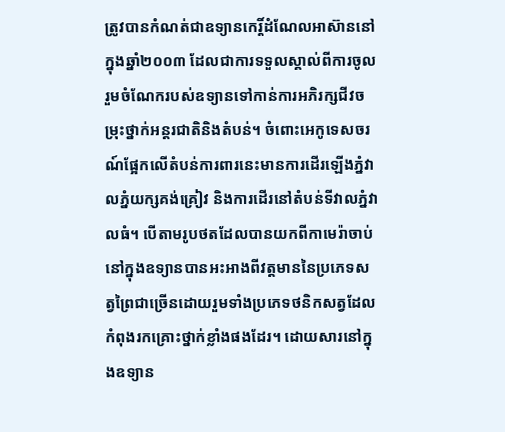ត្រូវបានកំណត់ជាឧទ្យានកេរ្តិ៍ដំណែលអាស៊ាននៅក្នុងឆ្នាំ២០០៣ ដែលជាការទទួលស្គាល់ពីការចូលរួមចំណែករបស់ឧទ្យានទៅកាន់ការអភិរក្សជីវចម្រុះថ្នាក់អន្តរជាតិនិងតំបន់។ ចំពោះអេកូទេសចរណ៍ផ្អែកលើតំបន់ការពារនេះមានការដើរឡើងភ្នំវាលភ្នំយក្សគង់គ្រៀវ និងការដើរនៅតំបន់ទីវាលភ្នំវាលធំ។ បើតាមរូបថតដែលបានយកពីកាមេរ៉ាចាប់នៅក្នុងឧទ្យានបានអះអាងពីវត្តមាននៃប្រភេទសត្វព្រៃជាច្រើនដោយរួមទាំងប្រភេទថនិកសត្វដែលកំពុងរកគ្រោះថ្នាក់ខ្លាំងផងដែរ។ ដោយសារនៅក្នុងឧទ្យាន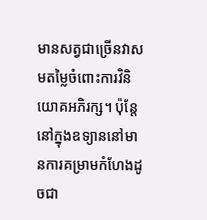មានសត្វជាច្រើនវាសមតម្លៃចំពោះការវិនិយោគអភិរក្ស។ ប៉ុន្តែនៅក្នុងឧទ្យាននៅមានការគម្រាមកំហែងដូចជា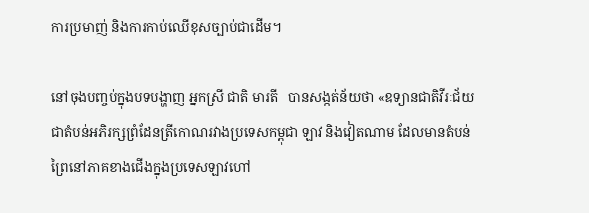ការប្រមាញ់ និងការកាប់ឈើខុសច្បាប់ជាដើម។

នៅចុងបញ្ចប់ក្នុងបទបង្ហាញ អ្នកស្រី ជាតិ មារតី   បានសង្កត់ន័យថា «ឧទ្យានជាតិវីរៈជ័យជាតំបន់អភិរក្សព្រំដែនត្រីកោណរវាងប្រទេសកម្ពុជា ឡាវ និងវៀតណាម ដែលមានតំបន់ព្រៃនៅភាគខាងជើងក្នុងប្រទេសឡាវហៅ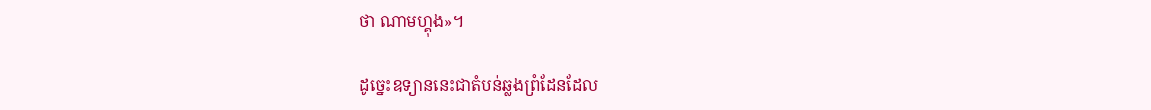ថា ណាមហ្គុង»។

ដូច្នេះឧទ្យាននេះជាតំបន់ឆ្លងព្រំដែនដែល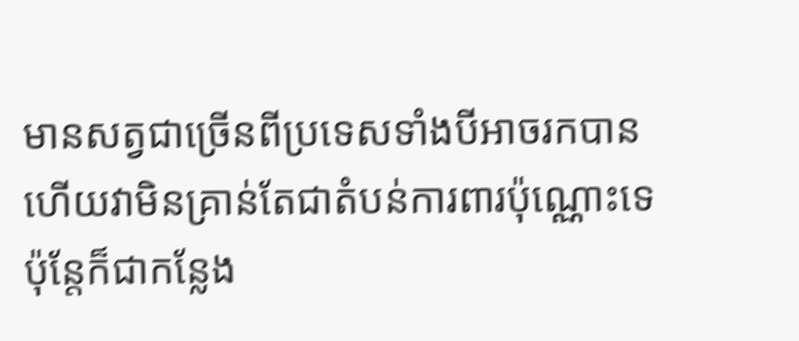មានសត្វជាច្រើនពីប្រទេសទាំងបីអាចរកបាន ហើយវាមិនគ្រាន់តែជាតំបន់ការពារប៉ុណ្ណោះទេប៉ុន្តែក៏ជាកន្លែង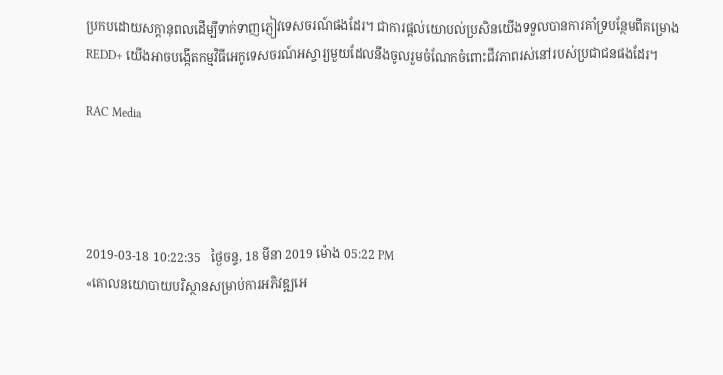ប្រកបដោយសក្តានុពលដើម្បីទាក់ទាញភ្ញៀវទេសចរណ៍ផងដែរ។ ជាការផ្តល់យោបល់ប្រសិនយើងទទួលបានការគាំទ្របន្ថែមពីគម្រោង REDD+ យើងអាចបង្កើតកម្មវិធីអេកូទេសចរណ៍អស្ចារ្យមួយដែលនឹងចូលរួមចំណែកចំពោះជីវភាពរស់នៅរបស់ប្រជាជនផងដែរ។

RAC Media




2019-03-18 10:22:35   ថ្ងៃចន្ទ, 18 មីនា 2019 ម៉ោង 05:22 PM
«គោលនយោបាយបរិស្ថានសម្រាប់ការអភិវឌ្ឍអេ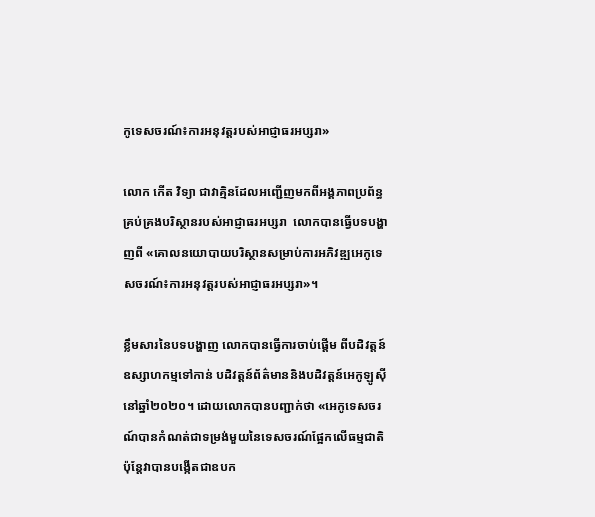កូទេសចរណ៍៖ការអនុវត្តរបស់អាជ្ញាធរអប្សរា»

លោក កើត វិទ្យា ជាវាគ្មិនដែលអញ្ជើញមកពីអង្គភាពប្រព័ន្ធគ្រប់គ្រងបរិស្ថានរបស់អាជ្ញាធរអប្សរា  លោកបានធ្វើបទបង្ហាញពី «គោលនយោបាយបរិស្ថានសម្រាប់ការអភិវឌ្ឍអេកូទេសចរណ៍៖ការអនុវត្តរបស់អាជ្ញាធរអប្សរា»។

ខ្លឹមសារនៃបទបង្ហាញ លោកបានធ្វើការចាប់ផ្តើម ពីបដិវត្តន៍ឧស្សាហកម្មទៅកាន់ បដិវត្តន៍ព័ត៌មាននិងបដិវត្តន៍អេកូឡូស៊ីនៅឆ្នាំ២០២០។ ដោយលោកបានបញ្ជាក់ថា «អេកូទេសចរណ៍បានកំណត់ជាទម្រង់មួយនៃទេសចរណ៍ផ្អែកលើធម្មជាតិប៉ុន្តែវាបានបង្កើតជាឧបក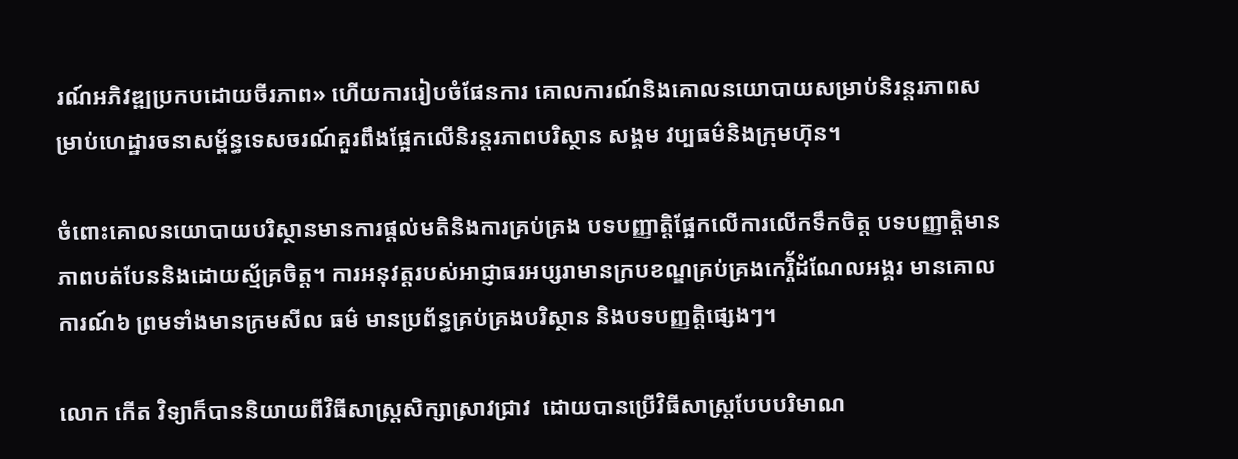រណ៍អភិវឌ្ឍប្រកបដោយចីរភាព» ហើយការរៀបចំផែនការ គោលការណ៍និងគោលនយោបាយសម្រាប់និរន្តរភាពសម្រាប់ហេដ្ឋារចនាសម្ព័ន្ធទេសចរណ៍គួរពឹងផ្អែកលើនិរន្តរភាពបរិស្ថាន សង្គម វប្បធម៌និងក្រុមហ៊ុន។

ចំពោះគោលនយោបាយបរិស្ថានមានការផ្តល់មតិនិងការគ្រប់គ្រង បទបញ្ញាត្តិផ្អែកលើការលើកទឹកចិត្ត បទបញ្ញាត្តិមានភាពបត់បែននិងដោយស្ម័គ្រចិត្ត។ ការអនុវត្តរបស់អាជ្ញាធរអប្សរាមានក្របខណ្ឌគ្រប់គ្រងកេរ្តិ័ដំណែលអង្គរ មានគោលការណ៍៦ ព្រមទាំងមានក្រមសីល ធម៌ មានប្រព័ន្ធគ្រប់គ្រងបរិស្ថាន និងបទបញ្ញត្តិផ្សេងៗ។

លោក កើត វិទ្យាក៏បាននិយាយពីវិធីសាស្រ្តសិក្សាស្រាវជ្រាវ  ដោយបានប្រើវិធីសាស្រ្តបែបបរិមាណ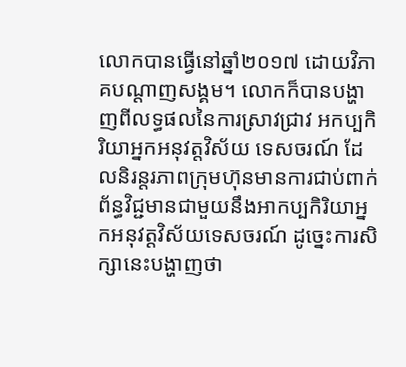លោកបានធ្វើនៅឆ្នាំ២០១៧ ដោយវិភាគបណ្តាញសង្គម។ លោកក៏បានបង្ហាញពីលទ្ធផលនៃការស្រាវជ្រាវ អកប្បកិរិយាអ្នកអនុវត្តវិស័យ ទេសចរណ៍ ដែលនិរន្តរភាពក្រុមហ៊ុនមានការជាប់ពាក់ព័ន្ធវិជ្ជមានជាមួយនឹងអាកប្បកិរិយាអ្នកអនុវត្តវិស័យទេសចរណ៍ ដូច្នេះការសិក្សានេះបង្ហាញថា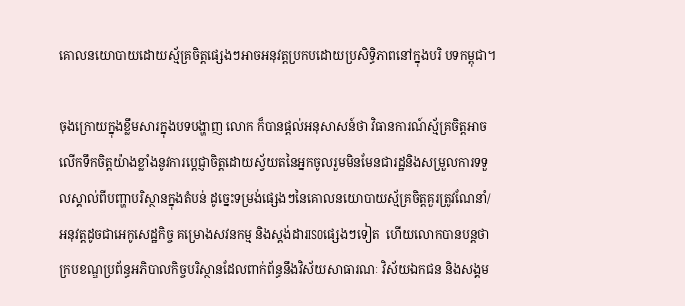គោលនយោបាយដោយស្ម័គ្រចិត្តផ្សេងៗអាចអនុវត្តប្រកបដោយប្រសិទ្ធិភាពនៅក្នុងបរិ បទកម្ពុជា។

ចុងក្រោយក្នុងខ្លឹមសារក្នុងបទបង្ហាញ លោក ក៏បានផ្តល់អនុសាសន៍ថា វិធានការណ៍ស្ម័គ្រចិត្តអាចលើកទឹកចិត្តយ៉ាងខ្លាំងនូវការប្តេជ្ញាចិត្តដោយស្វ័យតនៃអ្នកចូលរួមមិនមែនជារដ្ឋនិងសម្រួលការទទួលស្គាល់ពីបញ្ហាបរិស្ថានក្នុងតំបន់ ដូច្នេះទម្រង់ផ្សេងៗនៃគោលនយោបាយស្ម័គ្រចិត្តគួរត្រូវណែនាំ/អនុវត្តដូចជាអេកូសេដ្ឋកិច្ច គម្រោងសវនកម្ម និងស្តង់ដារISOផ្សេងៗទៀត  ហើយលោកបានបន្តថា ក្របខណ្ឌប្រព័ន្ធអភិបាលកិច្ចបរិស្ថានដែលពាក់ព័ន្ធនឹងវិស័យសាធារណៈ វិស័យឯកជន និងសង្គម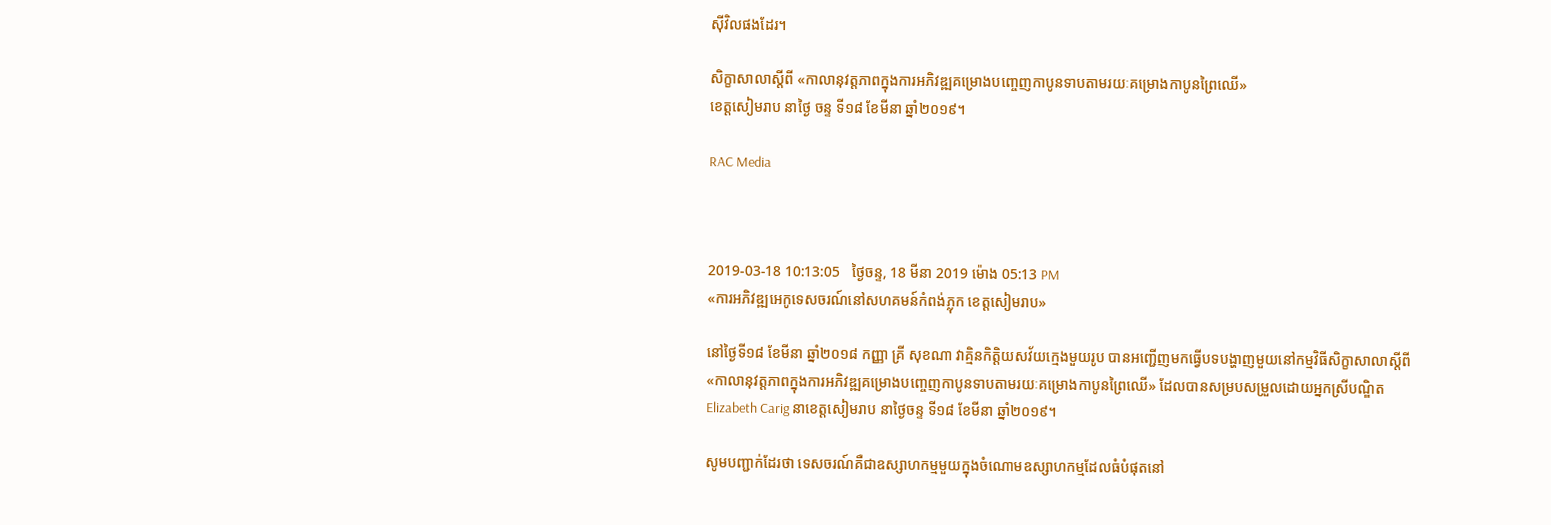ស៊ីវិលផងដែរ។

សិក្ខាសាលាស្តីពី «កាលានុវត្តភាពក្នុងការអភិវឌ្ឍគម្រោងបញ្ចេញកាបូនទាបតាមរយៈគម្រោងកាបូនព្រៃឈើ‍‍»
ខេត្តសៀមរាប នាថ្ងៃ ចន្ទ ទី១៨ ខែមីនា ឆ្នាំ២០១៩។

RAC Media



2019-03-18 10:13:05   ថ្ងៃចន្ទ, 18 មីនា 2019 ម៉ោង 05:13 PM
«ការអភិវឌ្ឍអេកូទេសចរណ៍នៅសហគមន៍កំពង់ភ្លុក ខេត្តសៀមរាប»

នៅថ្ងៃទី១៨ ខែមីនា ឆ្នាំ២០១៨ កញ្ញា គ្រី សុខណា វាគ្មិនកិត្តិយសវ័យក្មេងមួយរូប បានអញ្ជើញមកធ្វើបទបង្ហាញមួយនៅកម្មវិធីសិក្ខាសាលាស្តីពី «កាលានុវត្តភាពក្នុងការអភិវឌ្ឍគម្រោងបញ្ចេញកាបូនទាបតាមរយៈគម្រោងកាបូនព្រៃឈើ‍‍» ដែលបានសម្របសម្រួលដោយអ្នកស្រីបណ្ឌិត Elizabeth Carig នាខេត្តសៀមរាប នាថ្ងៃចន្ទ ទី១៨ ខែមីនា ឆ្នាំ២០១៩។

សូមបញ្ជាក់ដែរថា ទេសចរណ៍គឺជាឧស្សាហកម្មមួយក្នុងចំណោមឧស្សាហកម្មដែលធំបំផុតនៅ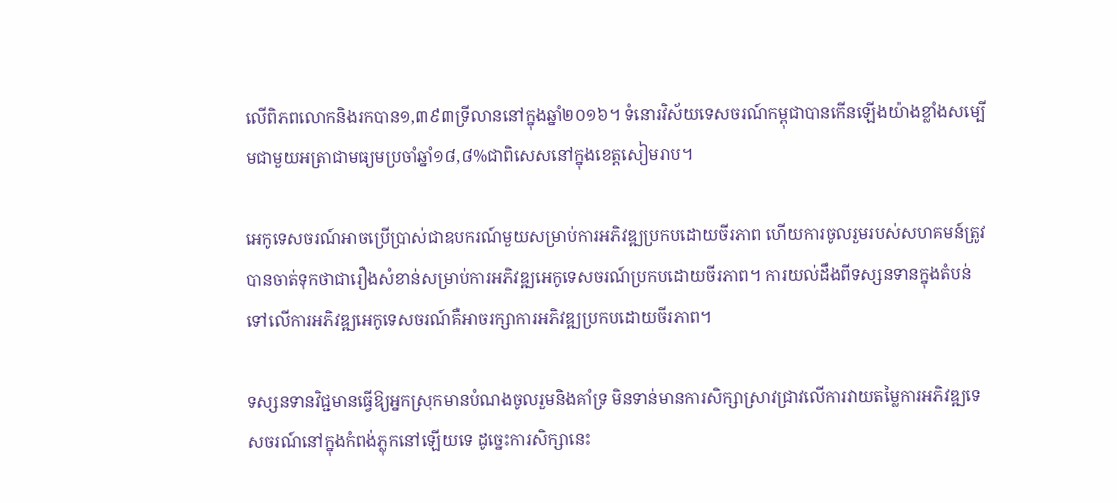លើពិភពលោកនិងរកបាន១,៣៩៣ទ្រីលាននៅក្នុងឆ្នាំ២០១៦។ ទំនោរវិស័យទេសចរណ៍កម្ពុជាបានកើនឡើងយ៉ាងខ្លាំងសម្បើមជាមួយអត្រាជាមធ្យមប្រចាំឆ្នាំ១៨,៨%ជាពិសេសនៅក្នុងខេត្តសៀមរាប។

អេកូទេសចរណ៍អាចប្រើប្រាស់ជាឧបករណ៍មួយសម្រាប់ការអភិវឌ្ឍប្រកបដោយចីរភាព ហើយការចូលរួមរបស់សហគមន៍ត្រូវបានចាត់ទុកថាជារឿងសំខាន់សម្រាប់ការអភិវឌ្ឍអេកូទេសចរណ៍ប្រកបដោយចីរភាព។ ការយល់ដឹងពីទស្សនទានក្នុងតំបន់ទៅលើការអភិវឌ្ឍអេកូទេសចរណ៍គឺអាចរក្សាការអភិវឌ្ឍប្រកបដោយចីរភាព។

ទស្សនទានវិជ្ជមានធ្វើឱ្យអ្នកស្រុកមានបំណងចូលរួមនិងគាំទ្រ មិនទាន់មានការសិក្សាស្រាវជ្រាវលើការវាយតម្លៃការអភិវឌ្ឍទេសចរណ៍នៅក្នុងកំពង់ភ្លុកនៅឡើយទេ ដូច្នេះការសិក្សានេះ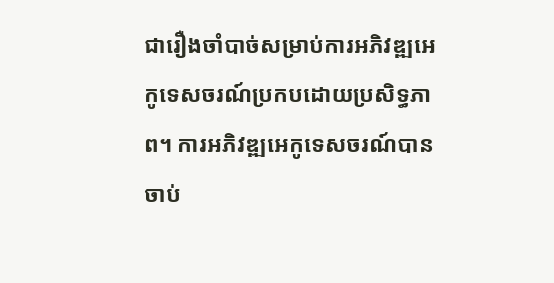ជារឿងចាំបាច់សម្រាប់ការអភិវឌ្ឍអេកូទេសចរណ៍ប្រកបដោយប្រសិទ្ធភាព។ ការអភិវឌ្ឍអេកូទេសចរណ៍បានចាប់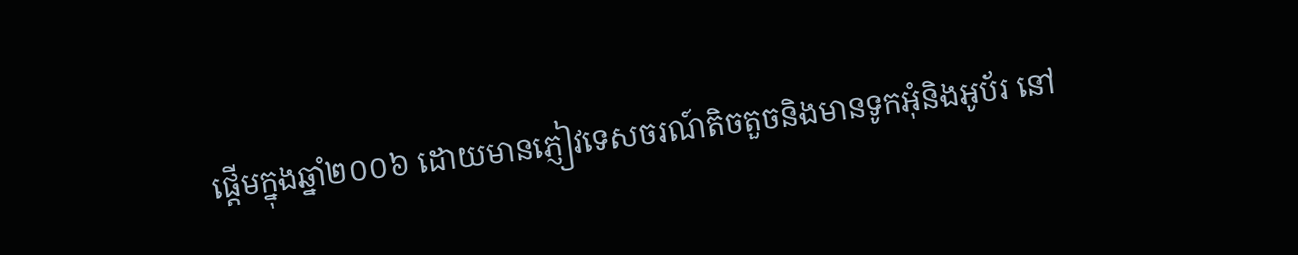ផ្តើមក្នុងឆ្នាំ២០០៦ ដោយមានភ្ញៀវទេសចរណ៍តិចតួចនិងមានទូកអុំនិងអូប័រ នៅ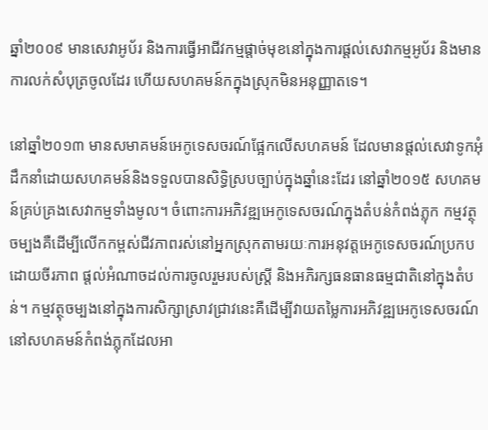ឆ្នាំ២០០៩ មានសេវាអូប័រ និងការធ្វើអាជីវកម្មផ្តាច់មុខនៅក្នុងការផ្តល់សេវាកម្មអូប័រ និងមានការលក់សំបុត្រចូលដែរ ហើយសហគមន៍កក្នុងស្រុកមិនអនុញ្ញាតទេ។

នៅឆ្នាំ២០១៣ មានសមាគមន៍អេកូទេសចរណ៍ផ្អែកលើសហគមន៍ ដែលមានផ្តល់សេវាទូកអុំ ដឹកនាំដោយសហគមន៍និងទទួលបានសិទ្ធិស្របច្បាប់ក្នុងឆ្នាំនេះដែរ នៅឆ្នាំ២០១៥ សហគមន៍គ្រប់គ្រងសេវាកម្មទាំងមូល។ ចំពោះការអភិវឌ្ឍអេកូទេសចរណ៍ក្នុងតំបន់កំពង់ភ្លុក កម្មវត្ថុចម្បងគឺដើម្បីលើកកម្ពស់ជីវភាពរស់នៅអ្នកស្រុកតាមរយៈការអនុវត្តអេកូទេសចរណ៍ប្រកបដោយចីរភាព ផ្តល់អំណាចដល់ការចូលរួមរបស់ស្រ្តី និងអភិរក្សធនធានធម្មជាតិនៅក្នុងតំបន់។ កម្មវត្ថុចម្បងនៅក្នុងការសិក្សាស្រាវជ្រាវនេះគឺដើម្បីវាយតម្លៃការអភិវឌ្ឍអេកូទេសចរណ៍នៅសហគមន៍កំពង់ភ្លុកដែលអា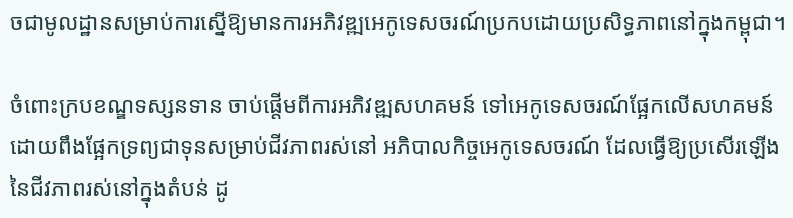ចជាមូលដ្ឋានសម្រាប់ការស្នើឱ្យមានការអភិវឌ្ឍអេកូទេសចរណ៍ប្រកបដោយប្រសិទ្ធភាពនៅក្នុងកម្ពុជា។

ចំពោះក្របខណ្ឌទស្សនទាន ចាប់ផ្តើមពីការអភិវឌ្ឍសហគមន៍ ទៅអេកូទេសចរណ៍ផ្អែកលើសហគមន៍ ដោយពឹងផ្អែកទ្រព្យជាទុនសម្រាប់ជីវភាពរស់នៅ អភិបាលកិច្ចអេកូទេសចរណ៍ ដែលធ្វើឱ្យប្រសើរឡើងនៃជីវភាពរស់នៅក្នុងតំបន់ ដូ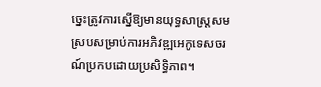ច្នេះត្រូវការស្នើឱ្យមានយុទ្ធសាស្រ្តសមស្របសម្រាប់ការអភិវឌ្ឍអេកូទេសចរណ៍ប្រកបដោយប្រសិទ្ធិភាព។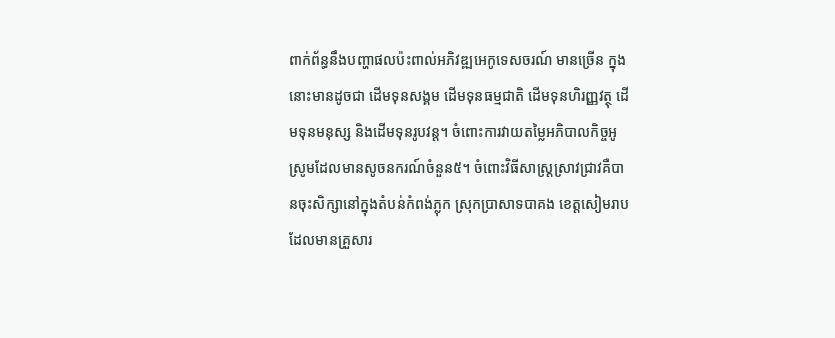ពាក់ព័ន្ធនឹងបញ្ហាផលប៉ះពាល់អភិវឌ្ឍអេកូទេសចរណ៍ មានច្រើន ក្នុងនោះមានដូចជា ដើមទុនសង្គម ដើមទុនធម្មជាតិ ដើមទុនហិរញ្ញវត្ថុ ដើមទុនមនុស្ស និងដើមទុនរូបវន្ត។ ចំពោះការវាយតម្លៃអភិបាលកិច្ចអូស្រូមដែលមានសូចនករណ៍ចំនួន៥។ ចំពោះវិធីសាស្រ្តស្រាវជ្រាវគឺបានចុះសិក្សានៅក្នុងតំបន់កំពង់ភ្លុក ស្រុកប្រាសាទបាគង ខេត្តសៀមរាបដែលមានគ្រួសារ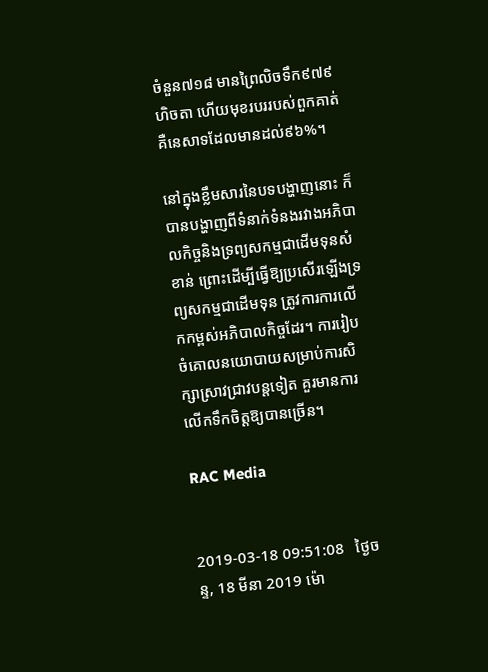ចំនួន៧១៨ មានព្រៃលិចទឹក៩៧៩ហិចតា ហើយមុខរបររបស់ពួកគាត់គឺនេសាទដែលមានដល់៩៦%។

នៅក្នុងខ្លឹមសារនៃបទបង្ហាញនោះ ក៏បានបង្ហាញពីទំនាក់ទំនងរវាងអភិបាលកិច្ចនិងទ្រព្យសកម្មជាដើមទុនសំខាន់ ព្រោះដើម្បីធ្វើឱ្យប្រសើរឡើងទ្រព្យសកម្មជាដើមទុន ត្រូវការការលើកកម្ពស់អភិបាលកិច្ចដែរ។ ការរៀបចំគោលនយោបាយសម្រាប់ការសិក្សាស្រាវជ្រាវបន្តទៀត គួរមានការលើកទឹកចិត្តឱ្យបានច្រើន។

RAC Media


2019-03-18 09:51:08   ថ្ងៃចន្ទ, 18 មីនា 2019 ម៉ោ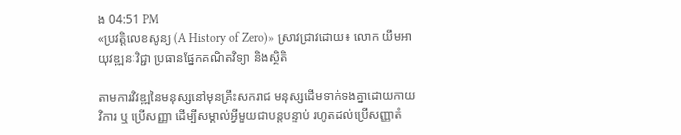ង 04:51 PM
«ប្រវត្តិលេខសូន្យ (A History of Zero)» ស្រាវជ្រាវដោយ៖ លោក យឹមអាយុវឌ្ឍនៈវិជ្ជា ប្រធានផ្នែកគណិតវិទ្យា និងស្ថិតិ

តាមការវិវឌ្ឍនៃមនុស្សនៅមុនគ្រឹះសករាជ មនុស្សដើមទាក់ទងគ្នាដោយកាយវិការ ឬ ប្រើសញ្ញា ដើម្បីសម្គាល់អ្វីមួយជាបន្តបន្ទាប់ រហូតដល់ប្រើសញ្ញាតំ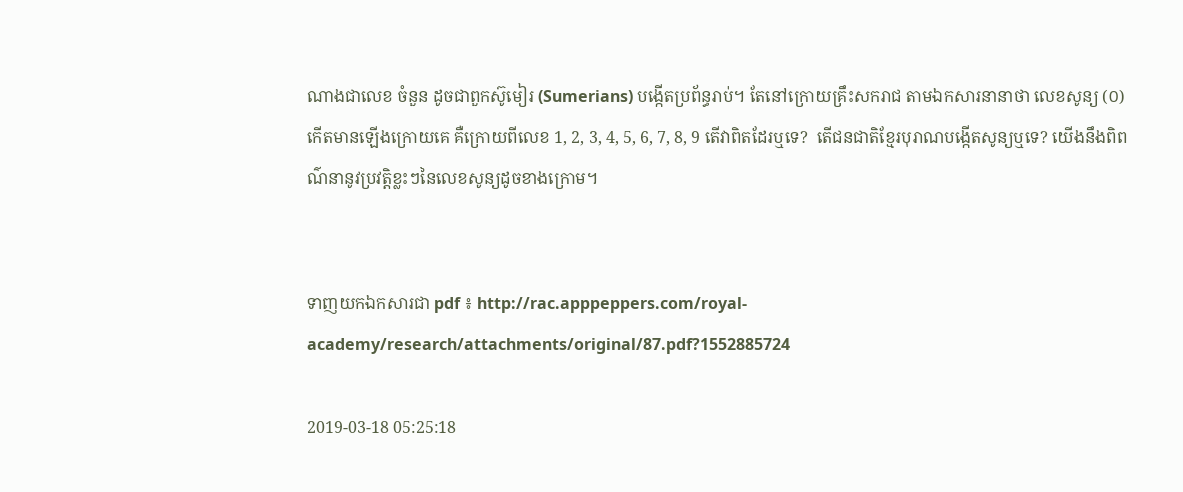ណាងជាលេខ ចំនួន ដូចជាពួកស៊ូមៀរ (Sumerians) បង្កើតប្រព័ន្ធរាប់។ តែនៅក្រោយគ្រឹះសករាជ តាមឯកសារនានាថា លេខសូន្យ (០) កើតមានឡើងក្រោយគេ គឺក្រោយពីលេខ 1, 2, 3, 4, 5, 6, 7, 8, 9 តើវាពិតដែរឬទេ?  តើជនជាតិខ្មែរបុរាណបង្កើតសូន្យឬទេ? យើងនឹងពិពណ៌នានូវប្រវត្តិខ្លះៗនៃលេខសូន្យដូចខាងក្រោម។


ទាញយកឯកសារជា pdf ៖ http://rac.apppeppers.com/royal-academy/research/attachments/original/87.pdf?1552885724

2019-03-18 05:25:18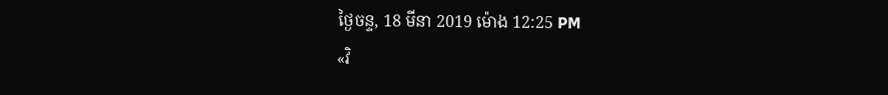ថ្ងៃចន្ទ, 18 មីនា 2019 ម៉ោង 12:25 PM
«វិ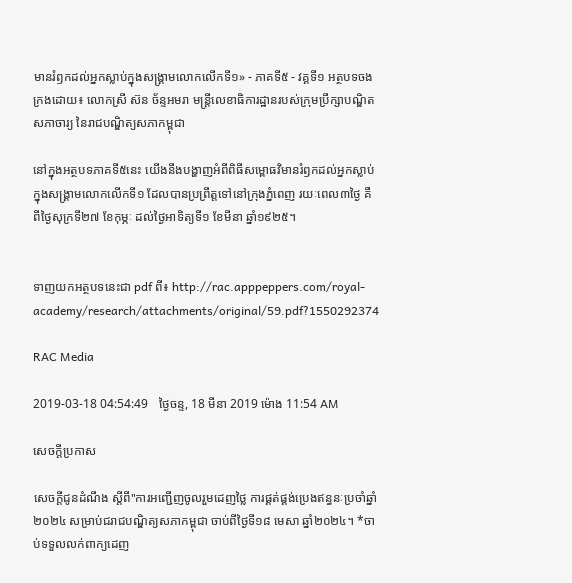មានរំឭកដល់អ្នកស្លាប់ក្នុងសង្គ្រាមលោកលើកទី១» - ភាគទី៥ - វគ្គទី១ អត្ថបទចងក្រងដោយ៖ លោកស្រី ស៊ន ច័ន្ទអមរា មន្ត្រីលេខាធិការដ្ឋានរបស់ក្រុមប្រឹក្សាបណ្ឌិតសភាចារ្យ នៃរាជបណ្ឌិត្យសភាកម្ពុជា

នៅក្នុងអត្ថបទភាគទី៥នេះ យើងនឹងបង្ហាញអំពីពិធីសម្ពោធវិមានរំឭកដល់អ្នកស្លាប់ក្នុងសង្គ្រាមលោកលើកទី១ ដែលបានប្រព្រឹត្តទៅនៅក្រុងភ្នំពេញ រយៈពេល៣ថ្ងៃ គឺពីថ្ងៃសុក្រទី២៧ ខែកុម្ភៈ ដល់ថ្ងៃអាទិត្យទី១ ខែមីនា ឆ្នាំ១៩២៥។


ទាញយកអត្ថបទនេះជា pdf ពី៖ http://rac.apppeppers.com/royal-academy/research/attachments/original/59.pdf?1550292374

RAC Media

2019-03-18 04:54:49   ថ្ងៃចន្ទ, 18 មីនា 2019 ម៉ោង 11:54 AM

សេចក្តីប្រកាស

សេចក្ដីជូនដំណឹង ស្តីពី"ការអញ្ជើញចូលរួមដេញថ្លៃ ការផ្គត់ផ្គង់ប្រេងឥន្ធនៈប្រចាំឆ្នាំ២០២៤ សម្រាប់ជរាជបណ្ឌិត្យសភាកម្ពុជា ចាប់ពីថ្ងៃទី១៨ មេសា ឆ្នាំ២០២៤។ *ចាប់ទទួលលក់ពាក្យដេញ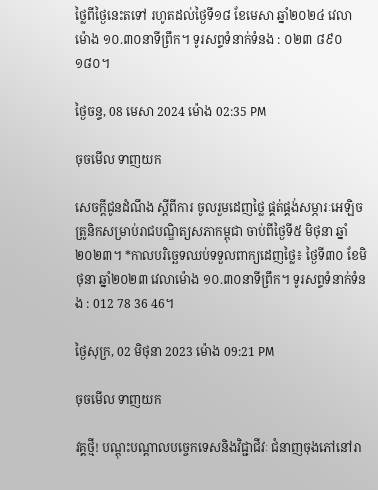ថ្លៃពីថ្ងៃនេះតទៅ រហូតដល់ថ្ងៃទី១៨ ខែមេសា ឆ្នាំ២០២៤ វេលាម៉ោង ១០.៣០នាទីព្រឹក។ ទូរសព្ទទំនាក់ទំនង : ០២៣ ៨៩០ ១៨០។

ថ្ងៃចន្ទ, 08 មេសា 2024 ម៉ោង 02:35 PM

ចុចមើល ទាញយក

សេចក្ដីជូនដំណឹង ស្តីពីការ ចូលរួមដេញថ្លៃ ផ្គត់ផ្គង់សម្ភារៈអេឡិចត្រូនិកសម្រាប់រាជបណ្ឌិត្យសភាកម្ពុជា ចាប់ពីថ្ងៃទី៥ មិថុនា ឆ្នាំ២០២៣។ *កាលបរិច្ឆេទឈប់ទទួលពាក្យដេញថ្លៃ៖ ថ្ងៃទី៣០ ខែមិថុនា ឆ្នាំ២០២៣ វេលាម៉ោង ១០.៣០នាទីព្រឹក។ ទូរសព្ទទំនាក់ទំនង : 012 78 36 46។

ថ្ងៃសុក្រ, 02 មិថុនា 2023 ម៉ោង 09:21 PM

ចុចមើល ទាញយក

វគ្គថ្មី! បណ្តុះបណ្តាលបច្ចេកទេសនិងវិជ្ជាជីវៈ ជំនាញចុងភៅនៅរា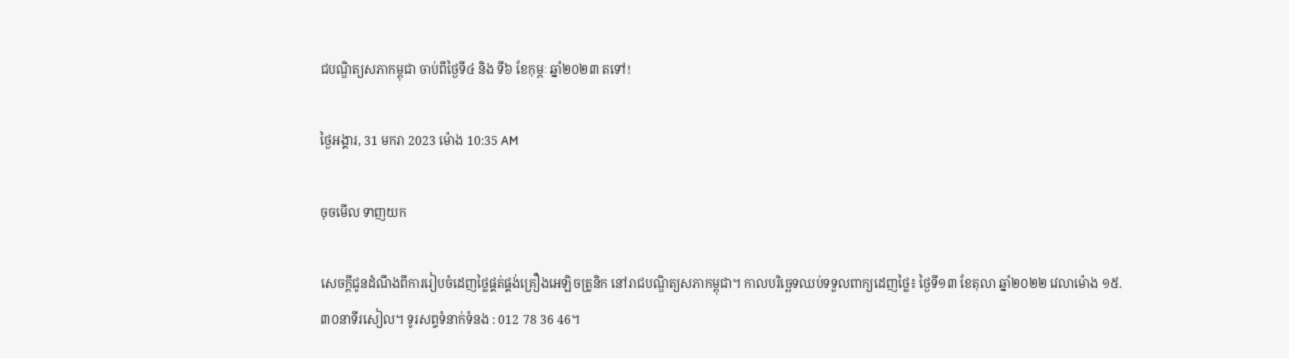ជបណ្ឌិត្យសភាកម្ពុជា ចាប់ពីថ្ងៃទី៤ និង ទី៦ ខែកុម្ភៈ ឆ្នាំ២០២៣ តទៅ!

ថ្ងៃអង្គារ, 31 មករា 2023 ម៉ោង 10:35 AM

ចុចមើល ទាញយក

សេចក្ដីជូនដំណឹងពីការរៀបចំដេញថ្លៃផ្គត់ផ្គង់គ្រឿងអេឡិចត្រូនិក នៅរាជបណ្ឌិត្យសភាកម្ពុជា។ កាលបរិច្ឆេទឈប់ទទួលពាក្យដេញថ្លៃ៖ ថ្ងៃទី១៣ ខែតុលា ឆ្នាំ២០២២ វេលាម៉ោង ១៥.៣០នាទីរសៀល។ ទូរសព្ទទំនាក់ទំនង : 012 78 36 46។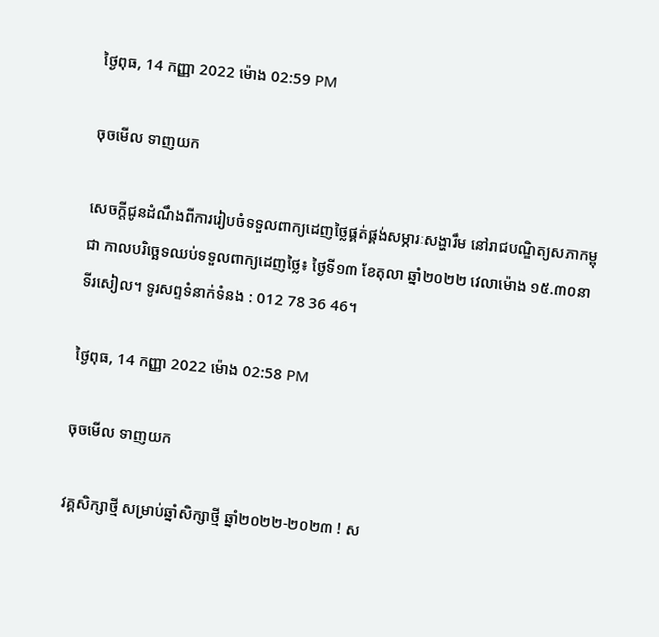ថ្ងៃពុធ, 14 កញ្ញា 2022 ម៉ោង 02:59 PM

ចុចមើល ទាញយក

សេចក្ដីជូនដំណឹងពីការរៀបចំទទួលពាក្យដេញថ្លៃផ្គត់ផ្គង់សម្ភារៈសង្ហារឹម នៅរាជបណ្ឌិត្យសភាកម្ពុជា កាលបរិច្ឆេទឈប់ទទួលពាក្យដេញថ្លៃ៖ ថ្ងៃទី១៣ ខែតុលា ឆ្នាំ២០២២ វេលាម៉ោង ១៥.៣០នាទីរសៀល។ ទូរសព្ទទំនាក់ទំនង : 012 78 36 46។

ថ្ងៃពុធ, 14 កញ្ញា 2022 ម៉ោង 02:58 PM

ចុចមើល ទាញយក

វគ្គសិក្សាថ្មី សម្រាប់ឆ្នាំសិក្សាថ្មី ឆ្នាំ២០២២-២០២៣ ! ស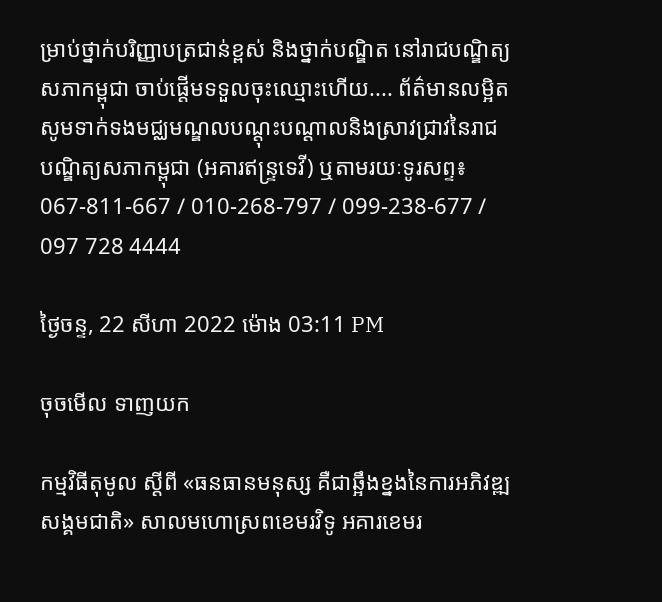ម្រាប់ថ្នាក់បរិញ្ញាបត្រជាន់ខ្ពស់ និងថ្នាក់បណ្ឌិត នៅរាជបណ្ឌិត្យសភាកម្ពុជា ចាប់ផ្តើមទទួលចុះឈ្មោះហើយ.... ព័ត៌មានលម្អិត សូមទាក់ទងមជ្ឈមណ្ឌលបណ្តុះបណ្តាលនិងស្រាវជ្រាវនៃរាជបណ្ឌិត្យសភាកម្ពុជា (អគារឥន្រ្ទទេវី) ឬតាមរយៈទូរសព្ទ៖ 067-811-667 / 010-268-797 / 099-238-677 / 097 728 4444

ថ្ងៃចន្ទ, 22 សីហា 2022 ម៉ោង 03:11 PM

ចុចមើល ទាញយក

កម្មវិធីតុមូល ស្ដីពី «ធនធានមនុស្ស គឺជាឆ្អឹងខ្នងនៃការអភិវឌ្ឍសង្គមជាតិ» សាលមហោស្រពខេមរវិទូ អគារខេមរ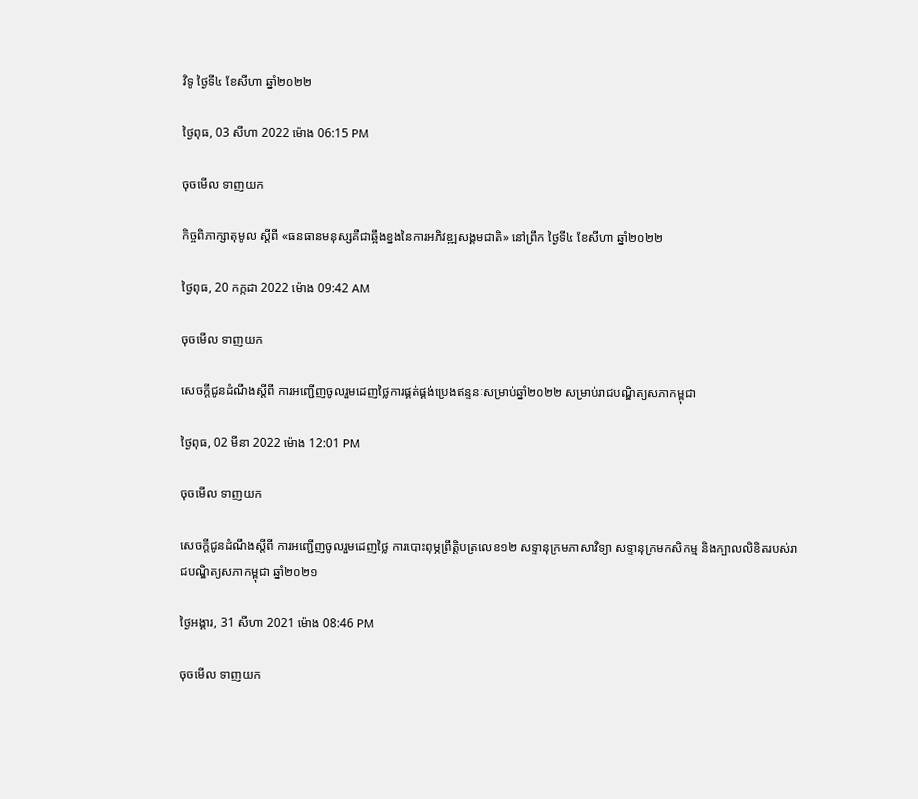វិទូ ថ្ងៃទី៤ ខែសីហា ឆ្នាំ២០២២

ថ្ងៃពុធ, 03 សីហា 2022 ម៉ោង 06:15 PM

ចុចមើល ទាញយក

កិច្ចពិភាក្សាតុមូល ស្ដីពី «ធនធានមនុស្សគឺជាឆ្អឹងខ្នងនៃការអភិវឌ្ឍសង្គមជាតិ» នៅព្រឹក ថ្ងៃទី៤ ខែសីហា ឆ្នាំ២០២២

ថ្ងៃពុធ, 20 កក្កដា 2022 ម៉ោង 09:42 AM

ចុចមើល ទាញយក

សេចក្តីជូនដំណឹងស្តីពី ការអញ្ជើញចូលរួមដេញថ្លៃការផ្គត់ផ្គង់ប្រេងឥន្ទនៈសម្រាប់ឆ្នាំ២០២២ សម្រាប់រាជបណ្ឌិត្យសភាកម្ពុជា

ថ្ងៃពុធ, 02 មីនា 2022 ម៉ោង 12:01 PM

ចុចមើល ទាញយក

សេចក្តីជូនដំណឹងស្តីពី ការអញ្ជើញចូលរួមដេញថ្លៃ ការបោះពុម្ភព្រឹត្តិបត្រលេខ១២ សទ្ទានុក្រមភាសាវិទ្យា សទ្ទានុក្រមកសិកម្ម និងក្បាលលិខិតរបស់រាជបណ្ឌិត្យសភាកម្ពុជា ឆ្នាំ២០២១

ថ្ងៃអង្គារ, 31 សីហា 2021 ម៉ោង 08:46 PM

ចុចមើល ទាញយក